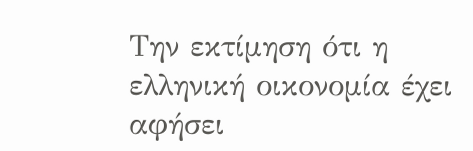Την εκτίμηση ότι η ελληνική οικονομία έχει αφήσει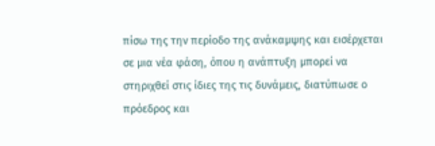πίσω της την περίοδο της ανάκαμψης και εισέρχεται σε μια νέα φάση, όπου η ανάπτυξη μπορεί να στηριχθεί στις ίδιες της τις δυνάμεις, διατύπωσε ο πρόεδρος και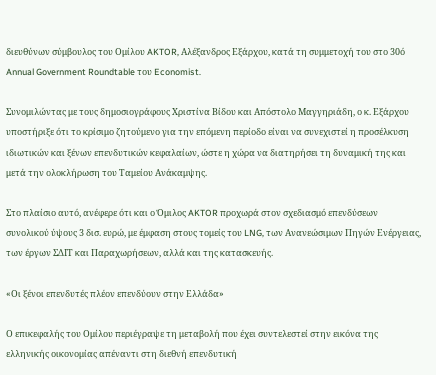διευθύνων σύμβουλος του Ομίλου AKTOR, Αλέξανδρος Εξάρχου, κατά τη συμμετοχή του στο 30ό Annual Government Roundtable του Economist.

Συνομιλώντας με τους δημοσιογράφους Χριστίνα Βίδου και Απόστολο Μαγγηριάδη, ο κ. Εξάρχου υποστήριξε ότι το κρίσιμο ζητούμενο για την επόμενη περίοδο είναι να συνεχιστεί η προσέλκυση ιδιωτικών και ξένων επενδυτικών κεφαλαίων, ώστε η χώρα να διατηρήσει τη δυναμική της και μετά την ολοκλήρωση του Ταμείου Ανάκαμψης.

Στο πλαίσιο αυτό, ανέφερε ότι και ο Όμιλος AKTOR προχωρά στον σχεδιασμό επενδύσεων συνολικού ύψους 3 δισ. ευρώ, με έμφαση στους τομείς του LNG, των Ανανεώσιμων Πηγών Ενέργειας, των έργων ΣΔΙΤ και Παραχωρήσεων, αλλά και της κατασκευής.

«Οι ξένοι επενδυτές πλέον επενδύουν στην Ελλάδα»

Ο επικεφαλής του Ομίλου περιέγραψε τη μεταβολή που έχει συντελεστεί στην εικόνα της ελληνικής οικονομίας απέναντι στη διεθνή επενδυτική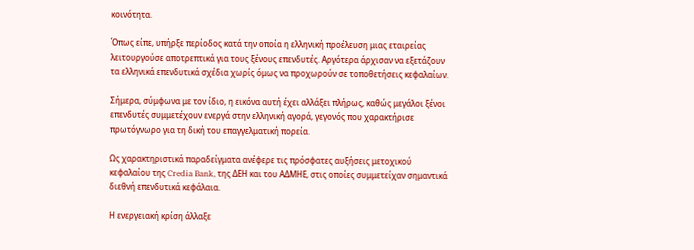κοινότητα.

Όπως είπε, υπήρξε περίοδος κατά την οποία η ελληνική προέλευση μιας εταιρείας λειτουργούσε αποτρεπτικά για τους ξένους επενδυτές. Αργότερα άρχισαν να εξετάζουν τα ελληνικά επενδυτικά σχέδια χωρίς όμως να προχωρούν σε τοποθετήσεις κεφαλαίων.

Σήμερα, σύμφωνα με τον ίδιο, η εικόνα αυτή έχει αλλάξει πλήρως, καθώς μεγάλοι ξένοι επενδυτές συμμετέχουν ενεργά στην ελληνική αγορά, γεγονός που χαρακτήρισε πρωτόγνωρο για τη δική του επαγγελματική πορεία.

Ως χαρακτηριστικά παραδείγματα ανέφερε τις πρόσφατες αυξήσεις μετοχικού κεφαλαίου της Credia Bank, της ΔΕΗ και του ΑΔΜΗΕ, στις οποίες συμμετείχαν σημαντικά διεθνή επενδυτικά κεφάλαια.

Η ενεργειακή κρίση άλλαξε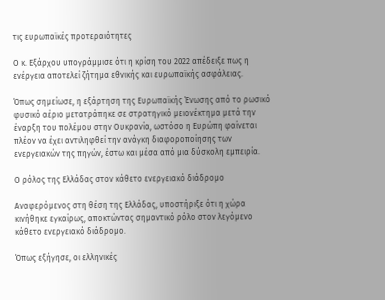τις ευρωπαϊκές προτεραιότητες

Ο κ. Εξάρχου υπογράμμισε ότι η κρίση του 2022 απέδειξε πως η ενέργεια αποτελεί ζήτημα εθνικής και ευρωπαϊκής ασφάλειας.

Όπως σημείωσε, η εξάρτηση της Ευρωπαϊκής Ένωσης από το ρωσικό φυσικό αέριο μετατράπηκε σε στρατηγικό μειονέκτημα μετά την έναρξη του πολέμου στην Ουκρανία, ωστόσο η Ευρώπη φαίνεται πλέον να έχει αντιληφθεί την ανάγκη διαφοροποίησης των ενεργειακών της πηγών, έστω και μέσα από μια δύσκολη εμπειρία.

Ο ρόλος της Ελλάδας στον κάθετο ενεργειακό διάδρομο

Αναφερόμενος στη θέση της Ελλάδας, υποστήριξε ότι η χώρα κινήθηκε εγκαίρως, αποκτώντας σημαντικό ρόλο στον λεγόμενο κάθετο ενεργειακό διάδρομο.

Όπως εξήγησε, οι ελληνικές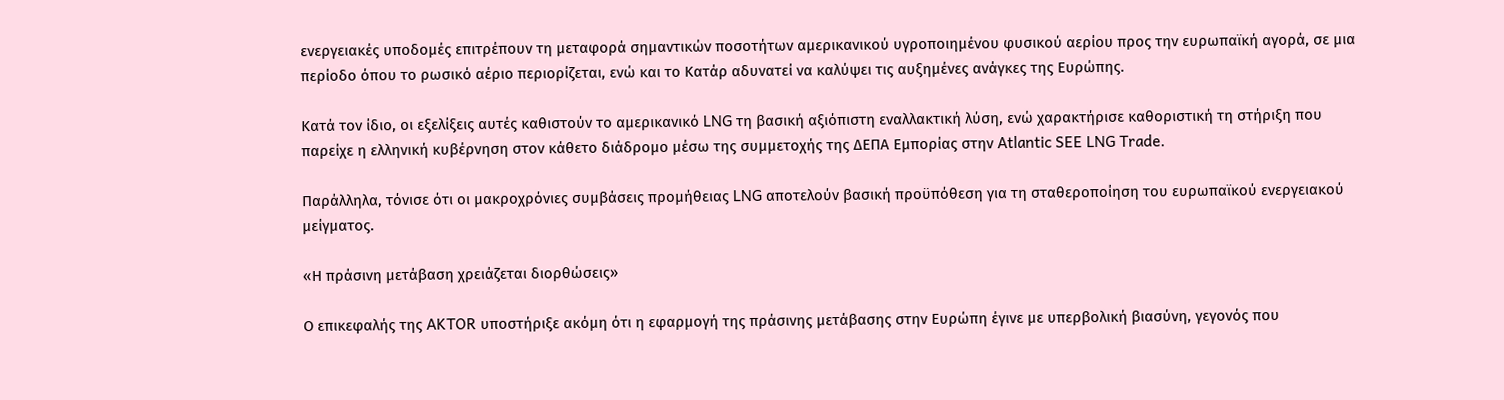ενεργειακές υποδομές επιτρέπουν τη μεταφορά σημαντικών ποσοτήτων αμερικανικού υγροποιημένου φυσικού αερίου προς την ευρωπαϊκή αγορά, σε μια περίοδο όπου το ρωσικό αέριο περιορίζεται, ενώ και το Κατάρ αδυνατεί να καλύψει τις αυξημένες ανάγκες της Ευρώπης.

Κατά τον ίδιο, οι εξελίξεις αυτές καθιστούν το αμερικανικό LNG τη βασική αξιόπιστη εναλλακτική λύση, ενώ χαρακτήρισε καθοριστική τη στήριξη που παρείχε η ελληνική κυβέρνηση στον κάθετο διάδρομο μέσω της συμμετοχής της ΔΕΠΑ Εμπορίας στην Atlantic SEE LNG Trade.

Παράλληλα, τόνισε ότι οι μακροχρόνιες συμβάσεις προμήθειας LNG αποτελούν βασική προϋπόθεση για τη σταθεροποίηση του ευρωπαϊκού ενεργειακού μείγματος.

«Η πράσινη μετάβαση χρειάζεται διορθώσεις»

Ο επικεφαλής της AKTOR υποστήριξε ακόμη ότι η εφαρμογή της πράσινης μετάβασης στην Ευρώπη έγινε με υπερβολική βιασύνη, γεγονός που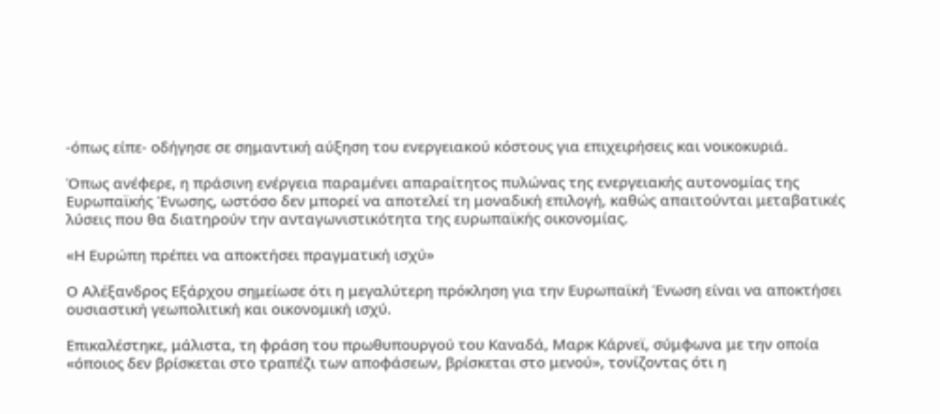-όπως είπε- οδήγησε σε σημαντική αύξηση του ενεργειακού κόστους για επιχειρήσεις και νοικοκυριά.

Όπως ανέφερε, η πράσινη ενέργεια παραμένει απαραίτητος πυλώνας της ενεργειακής αυτονομίας της Ευρωπαϊκής Ένωσης, ωστόσο δεν μπορεί να αποτελεί τη μοναδική επιλογή, καθώς απαιτούνται μεταβατικές λύσεις που θα διατηρούν την ανταγωνιστικότητα της ευρωπαϊκής οικονομίας.

«Η Ευρώπη πρέπει να αποκτήσει πραγματική ισχύ»

Ο Αλέξανδρος Εξάρχου σημείωσε ότι η μεγαλύτερη πρόκληση για την Ευρωπαϊκή Ένωση είναι να αποκτήσει ουσιαστική γεωπολιτική και οικονομική ισχύ.

Επικαλέστηκε, μάλιστα, τη φράση του πρωθυπουργού του Καναδά, Μαρκ Κάρνεϊ, σύμφωνα με την οποία «όποιος δεν βρίσκεται στο τραπέζι των αποφάσεων, βρίσκεται στο μενού», τονίζοντας ότι η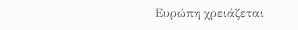Ευρώπη χρειάζεται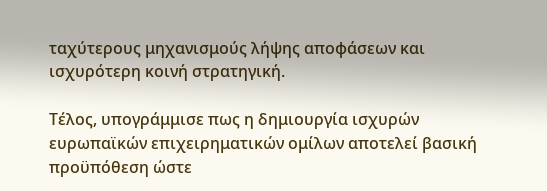ταχύτερους μηχανισμούς λήψης αποφάσεων και ισχυρότερη κοινή στρατηγική.

Τέλος, υπογράμμισε πως η δημιουργία ισχυρών ευρωπαϊκών επιχειρηματικών ομίλων αποτελεί βασική προϋπόθεση ώστε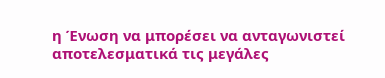η Ένωση να μπορέσει να ανταγωνιστεί αποτελεσματικά τις μεγάλες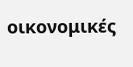οικονομικές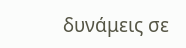δυνάμεις σε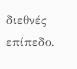διεθνές επίπεδο.